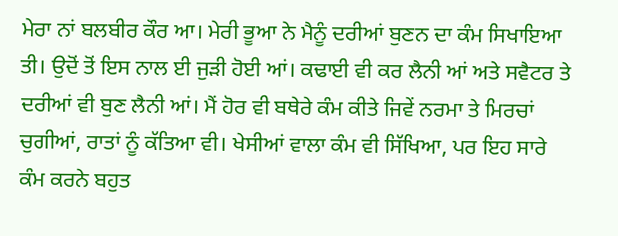ਮੇਰਾ ਨਾਂ ਬਲਬੀਰ ਕੌਰ ਆ। ਮੇਰੀ ਭੂਆ ਨੇ ਮੈਨੂੰ ਦਰੀਆਂ ਬੁਣਨ ਦਾ ਕੰਮ ਸਿਖਾਇਆ ਤੀ। ਉਦੋਂ ਤੋਂ ਇਸ ਨਾਲ ਈ ਜੁੜੀ ਹੋਈ ਆਂ। ਕਢਾਈ ਵੀ ਕਰ ਲੈਨੀ ਆਂ ਅਤੇ ਸਵੈਟਰ ਤੇ ਦਰੀਆਂ ਵੀ ਬੁਣ ਲੈਨੀ ਆਂ। ਮੈਂ ਹੋਰ ਵੀ ਬਥੇਰੇ ਕੰਮ ਕੀਤੇ ਜਿਵੇਂ ਨਰਮਾ ਤੇ ਮਿਰਚਾਂ ਚੁਗੀਆਂ, ਰਾਤਾਂ ਨੂੰ ਕੱਤਿਆ ਵੀ। ਖੇਸੀਆਂ ਵਾਲਾ ਕੰਮ ਵੀ ਸਿੱਖਿਆ, ਪਰ ਇਹ ਸਾਰੇ ਕੰਮ ਕਰਨੇ ਬਹੁਤ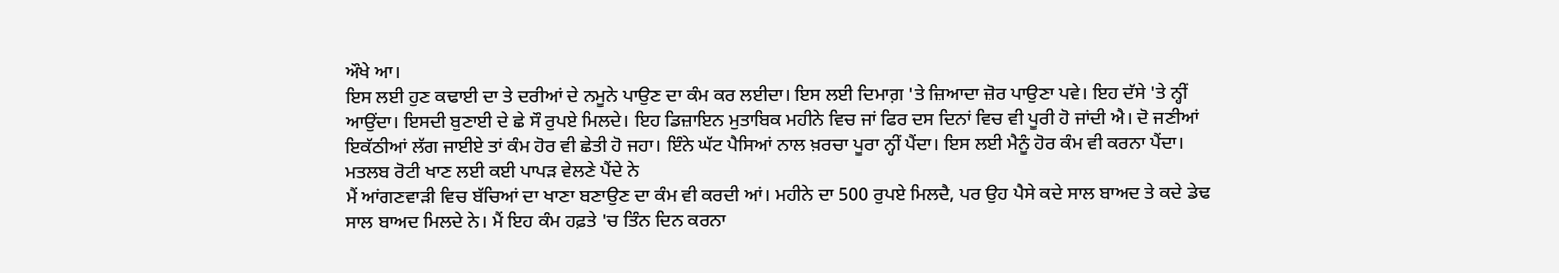ਔਖੇ ਆ।
ਇਸ ਲਈ ਹੁਣ ਕਢਾਈ ਦਾ ਤੇ ਦਰੀਆਂ ਦੇ ਨਮੂਨੇ ਪਾਉਣ ਦਾ ਕੰਮ ਕਰ ਲਈਦਾ। ਇਸ ਲਈ ਦਿਮਾਗ਼ 'ਤੇ ਜ਼ਿਆਦਾ ਜ਼ੋਰ ਪਾਉਣਾ ਪਵੇ। ਇਹ ਦੱਸੇ 'ਤੇ ਨ੍ਹੀਂ ਆਉਂਦਾ। ਇਸਦੀ ਬੁਣਾਈ ਦੇ ਛੇ ਸੌ ਰੁਪਏ ਮਿਲਦੇ। ਇਹ ਡਿਜ਼ਾਇਨ ਮੁਤਾਬਿਕ ਮਹੀਨੇ ਵਿਚ ਜਾਂ ਫਿਰ ਦਸ ਦਿਨਾਂ ਵਿਚ ਵੀ ਪੂਰੀ ਹੋ ਜਾਂਦੀ ਐ। ਦੋ ਜਣੀਆਂ ਇਕੱਠੀਆਂ ਲੱਗ ਜਾਈਏ ਤਾਂ ਕੰਮ ਹੋਰ ਵੀ ਛੇਤੀ ਹੋ ਜਹਾ। ਇੰਨੇ ਘੱਟ ਪੈਸਿਆਂ ਨਾਲ ਖ਼ਰਚਾ ਪੂਰਾ ਨ੍ਹੀਂ ਪੈਂਦਾ। ਇਸ ਲਈ ਮੈਨੂੰ ਹੋਰ ਕੰਮ ਵੀ ਕਰਨਾ ਪੈਂਦਾ। ਮਤਲਬ ਰੋਟੀ ਖਾਣ ਲਈ ਕਈ ਪਾਪੜ ਵੇਲਣੇ ਪੈਂਦੇ ਨੇ
ਮੈਂ ਆਂਗਣਵਾੜੀ ਵਿਚ ਬੱਚਿਆਂ ਦਾ ਖਾਣਾ ਬਣਾਉਣ ਦਾ ਕੰਮ ਵੀ ਕਰਦੀ ਆਂ। ਮਹੀਨੇ ਦਾ 500 ਰੁਪਏ ਮਿਲਦੈ, ਪਰ ਉਹ ਪੈਸੇ ਕਦੇ ਸਾਲ ਬਾਅਦ ਤੇ ਕਦੇ ਡੇਢ ਸਾਲ ਬਾਅਦ ਮਿਲਦੇ ਨੇ। ਮੈਂ ਇਹ ਕੰਮ ਹਫ਼ਤੇ 'ਚ ਤਿੰਨ ਦਿਨ ਕਰਨਾ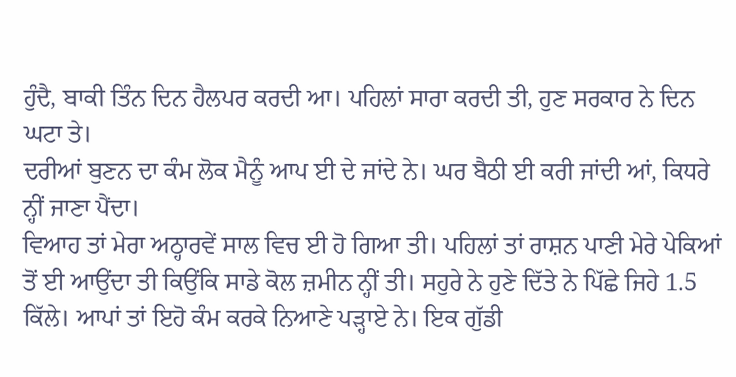ਹੁੰਦੈ, ਬਾਕੀ ਤਿੰਨ ਦਿਨ ਹੈਲਪਰ ਕਰਦੀ ਆ। ਪਹਿਲਾਂ ਸਾਰਾ ਕਰਦੀ ਤੀ, ਹੁਣ ਸਰਕਾਰ ਨੇ ਦਿਨ ਘਟਾ ਤੇ।
ਦਰੀਆਂ ਬੁਣਨ ਦਾ ਕੰਮ ਲੋਕ ਮੈਨੂੰ ਆਪ ਈ ਦੇ ਜਾਂਦੇ ਨੇ। ਘਰ ਬੈਠੀ ਈ ਕਰੀ ਜਾਂਦੀ ਆਂ, ਕਿਧਰੇ ਨ੍ਹੀਂ ਜਾਣਾ ਪੈਂਦਾ।
ਵਿਆਹ ਤਾਂ ਮੇਰਾ ਅਠ੍ਹਾਰਵੇਂ ਸਾਲ ਵਿਚ ਈ ਹੋ ਗਿਆ ਤੀ। ਪਹਿਲਾਂ ਤਾਂ ਰਾਸ਼ਨ ਪਾਣੀ ਮੇਰੇ ਪੇਕਿਆਂ ਤੋਂ ਈ ਆਉਂਦਾ ਤੀ ਕਿਉਂਕਿ ਸਾਡੇ ਕੋਲ ਜ਼ਮੀਨ ਨ੍ਹੀਂ ਤੀ। ਸਹੁਰੇ ਨੇ ਹੁਣੇ ਦਿੱਤੇ ਨੇ ਪਿੱਛੇ ਜਿਹੇ 1.5 ਕਿੱਲੇ। ਆਪਾਂ ਤਾਂ ਇਹੋ ਕੰਮ ਕਰਕੇ ਨਿਆਣੇ ਪੜ੍ਹਾਏ ਨੇ। ਇਕ ਗੁੱਡੀ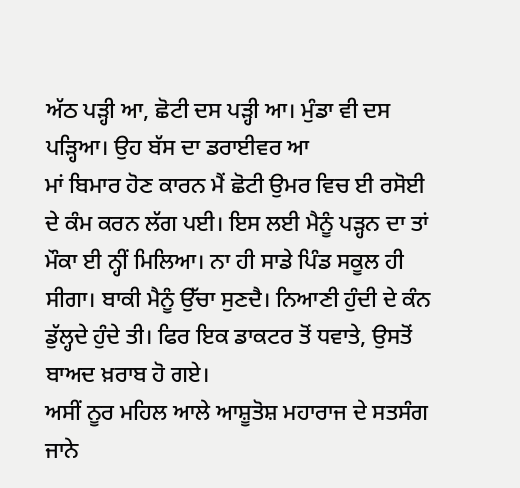ਅੱਠ ਪੜ੍ਹੀ ਆ, ਛੋਟੀ ਦਸ ਪੜ੍ਹੀ ਆ। ਮੁੰਡਾ ਵੀ ਦਸ ਪੜ੍ਹਿਆ। ਉਹ ਬੱਸ ਦਾ ਡਰਾਈਵਰ ਆ
ਮਾਂ ਬਿਮਾਰ ਹੋਣ ਕਾਰਨ ਮੈਂ ਛੋਟੀ ਉਮਰ ਵਿਚ ਈ ਰਸੋਈ ਦੇ ਕੰਮ ਕਰਨ ਲੱਗ ਪਈ। ਇਸ ਲਈ ਮੈਨੂੰ ਪੜ੍ਹਨ ਦਾ ਤਾਂ ਮੌਕਾ ਈ ਨ੍ਹੀਂ ਮਿਲਿਆ। ਨਾ ਹੀ ਸਾਡੇ ਪਿੰਡ ਸਕੂਲ ਹੀ ਸੀਗਾ। ਬਾਕੀ ਮੈਨੂੰ ਉੱਚਾ ਸੁਣਦੈ। ਨਿਆਣੀ ਹੁੰਦੀ ਦੇ ਕੰਨ ਡੁੱਲ੍ਹਦੇ ਹੁੰਦੇ ਤੀ। ਫਿਰ ਇਕ ਡਾਕਟਰ ਤੋਂ ਧਵਾਤੇ, ਉਸਤੋਂ ਬਾਅਦ ਖ਼ਰਾਬ ਹੋ ਗਏ।
ਅਸੀਂ ਨੂਰ ਮਹਿਲ ਆਲੇ ਆਸ਼ੂਤੋਸ਼ ਮਹਾਰਾਜ ਦੇ ਸਤਸੰਗ ਜਾਨੇ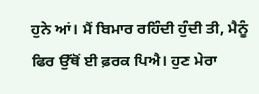ਹੁਨੇ ਆਂ। ਮੈਂ ਬਿਮਾਰ ਰਹਿੰਦੀ ਹੁੰਦੀ ਤੀ, ਮੈਨੂੰ ਫਿਰ ਉੱਥੋਂ ਈ ਫ਼ਰਕ ਪਿਐ। ਹੁਣ ਮੇਰਾ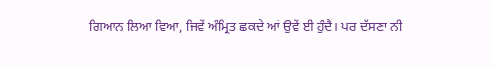ਗਿਆਨ ਲਿਆ ਵਿਆ, ਜਿਵੇਂ ਅੰਮ੍ਰਿਤ ਛਕਦੇ ਆਂ ਉਵੇਂ ਈ ਹੁੰਦੈ। ਪਰ ਦੱਸਣਾ ਨੀ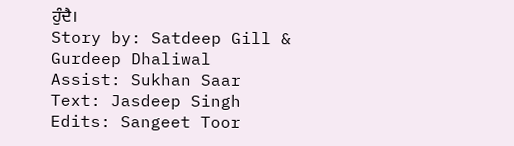ਹੁੰਦੈ।
Story by: Satdeep Gill & Gurdeep Dhaliwal
Assist: Sukhan Saar
Text: Jasdeep Singh
Edits: Sangeet Toor